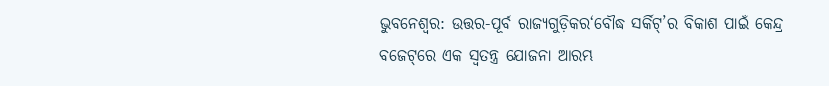ଭୁବନେଶ୍ବର: ଉତ୍ତର-ପୂର୍ବ ରାଜ୍ୟଗୁଡ଼ିକର‘ବୌଦ୍ଧ ସର୍କିଟ୍‌’ର ବିକାଶ ପାଇଁ କେନ୍ଦ୍ର ବଜେଟ୍‌ରେ ଏକ ସ୍ବତନ୍ତ୍ର ଯୋଜନା ଆରମ୍ଭ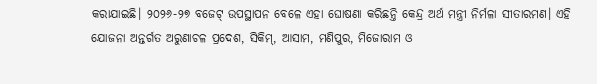କରାଯାଇଛି। ୨୦୨୬-୨୭ ବଜେଟ୍‌ ଉପସ୍ଥାପନ ବେଳେ ଏହା ଘୋଷଣା କରିଛନ୍ତି କେନ୍ଦ୍ର ଅର୍ଥ ମନ୍ତ୍ରୀ ନିର୍ମଳା ସୀତାରମଣ। ଏହି ଯୋଜନା ଅନ୍ତର୍ଗତ ଅରୁଣାଚଳ ପ୍ରଦେଶ, ସିକିମ୍‌, ଆସାମ, ମଣିପୁର, ମିଜୋରାମ ଓ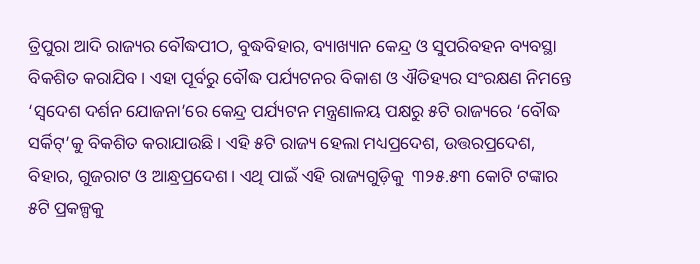ତ୍ରିପୁରା ଆଦି ରାଜ୍ୟର ବୌଦ୍ଧପୀଠ, ବୁଦ୍ଧବିହାର, ବ୍ୟାଖ୍ୟାନ କେନ୍ଦ୍ର ଓ ସୁପରିବହନ ବ୍ୟବସ୍ଥା ବିକଶିତ କରାଯିବ। ଏହା ପୂର୍ବରୁ ବୌଦ୍ଧ ପର୍ଯ୍ୟଟନର ବିକାଶ ଓ ଐତିହ୍ୟର ସଂରକ୍ଷଣ ନିମନ୍ତେ ‘ସ୍ୱଦେଶ ଦର୍ଶନ ଯୋଜନା’ରେ କେନ୍ଦ୍ର ପର୍ଯ୍ୟଟନ ମନ୍ତ୍ରଣାଳୟ ପକ୍ଷରୁ ୫ଟି ରାଜ୍ୟରେ ‘ବୌଦ୍ଧ ସର୍କିଟ୍‌’କୁ ବିକଶିତ କରାଯାଉଛି। ଏହି ୫ଟି ରାଜ୍ୟ ହେଲା ମଧ୍ୟପ୍ରଦେଶ, ଉତ୍ତରପ୍ରଦେଶ, ବିହାର, ଗୁଜରାଟ ଓ ଆନ୍ଧ୍ରପ୍ରଦେଶ। ଏଥି ପାଇଁ ଏହି ରାଜ୍ୟଗୁଡ଼ିକୁ  ୩୨୫.୫୩ କୋଟି ଟଙ୍କାର ୫ଟି ପ୍ରକଳ୍ପକୁ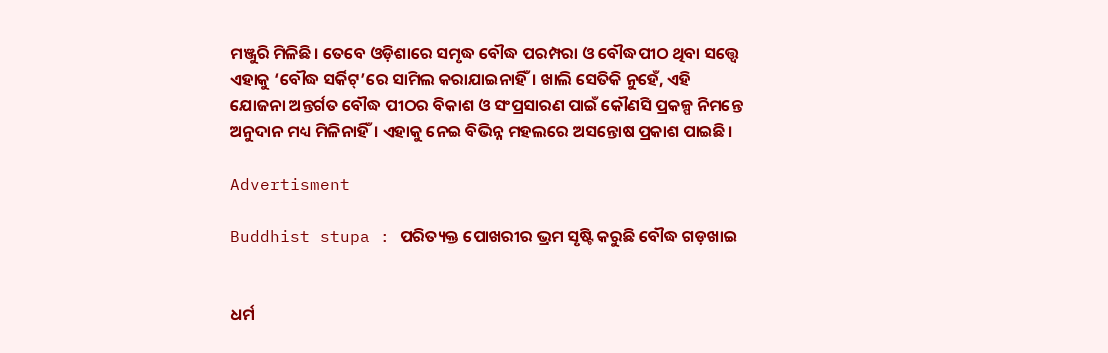ମଞ୍ଜୁରି ମିଳିଛି। ତେବେ ଓଡ଼ିଶାରେ ସମୃଦ୍ଧ ବୌଦ୍ଧ ପରମ୍ପରା ଓ ବୌଦ୍ଧପୀଠ ଥିବା ସତ୍ତ୍ବେ ଏହାକୁ ‘ବୌଦ୍ଧ ସର୍କିଟ୍‌’ରେ ସାମିଲ କରାଯାଇନାହିଁ। ଖାଲି ସେତିକି ନୁହେଁ, ଏହି ଯୋଜନା ଅନ୍ତର୍ଗତ ବୌଦ୍ଧ ପୀଠର ବିକାଶ ଓ ସଂପ୍ରସାରଣ ପାଇଁ କୌଣସି ପ୍ରକଳ୍ପ ନିମନ୍ତେ ଅନୁଦାନ ମଧ୍ୟ ମିଳିନାହିଁ। ଏହାକୁ ନେଇ ବିଭିନ୍ନ ମହଲରେ ଅସନ୍ତୋଷ ପ୍ରକାଶ ପାଇଛି।

Advertisment

Buddhist stupa : ପରିତ୍ୟକ୍ତ ପୋଖରୀର ଭ୍ରମ ସୃଷ୍ଟି କରୁଛି ବୌଦ୍ଧ ଗଡ଼ଖାଇ


ଧର୍ମ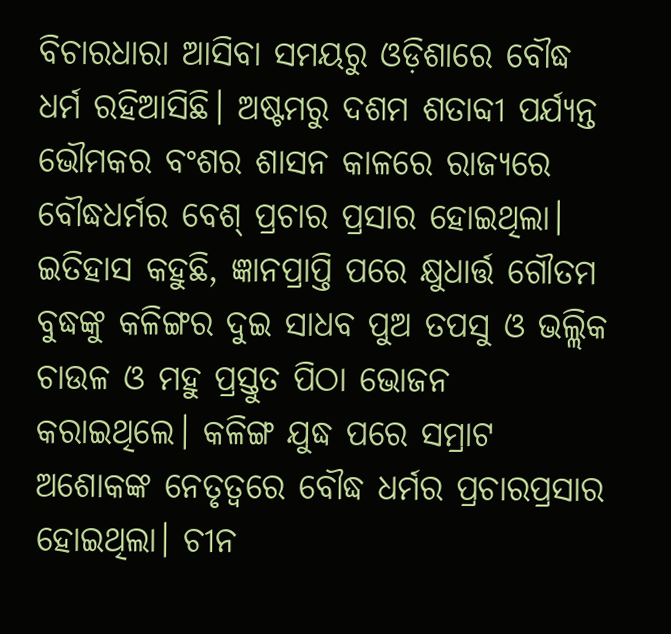ବିଚାରଧାରା ଆସିବା ସମୟରୁ ଓଡ଼ିଶାରେ ବୌଦ୍ଧ ଧର୍ମ ରହିଆସିଛି। ଅଷ୍ଟମରୁ ଦଶମ ଶତାବ୍ଦୀ ପର୍ଯ୍ୟନ୍ତ ଭୌମକର ବଂଶର ଶାସନ କାଳରେ ରାଜ୍ୟରେ ବୌଦ୍ଧଧର୍ମର ବେଶ୍‌ ପ୍ରଚାର ପ୍ରସାର ହୋଇଥିଲା। ଇତିହାସ କହୁଛି, ଜ୍ଞାନପ୍ରାପ୍ତି ପରେ କ୍ଷୁଧାର୍ତ୍ତ ଗୌତମ ବୁଦ୍ଧଙ୍କୁ କଳିଙ୍ଗର ଦୁଇ ସାଧବ ପୁଅ ତପସୁ ଓ ଭଲ୍ଲିକ ଚାଉଳ ଓ ମହୁ ପ୍ରସ୍ତୁତ ପିଠା ଭୋଜନ କରାଇଥିଲେ। କଳିଙ୍ଗ ଯୁଦ୍ଧ ପରେ ସମ୍ରାଟ ଅଶୋକଙ୍କ ନେତୃତ୍ୱରେ ବୌଦ୍ଧ ଧର୍ମର ପ୍ରଚାରପ୍ରସାର ହୋଇଥିଲା। ଚୀନ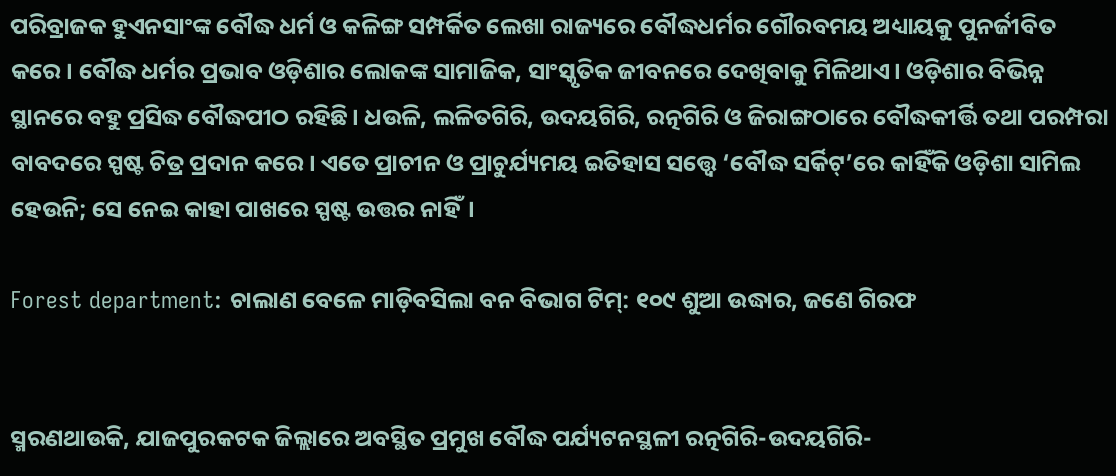ପରିବ୍ରାଜକ ହୁଏନସାଂଙ୍କ ବୌଦ୍ଧ ଧର୍ମ ଓ କଳିଙ୍ଗ ସମ୍ପର୍କିତ ଲେଖା ରାଜ୍ୟରେ ବୌଦ୍ଧଧର୍ମର ଗୌରବମୟ ଅଧ୍ୟାୟକୁ ପୁନର୍ଜୀବିତ କରେ। ବୌଦ୍ଧ ଧର୍ମର ପ୍ରଭାବ ଓଡ଼ିଶାର ଲୋକଙ୍କ ସାମାଜିକ, ସାଂସ୍କୃତିକ ଜୀବନରେ ଦେଖିବାକୁ ମିଳିଥାଏ। ଓଡ଼ିଶାର ବିଭିନ୍ନ ସ୍ଥାନରେ ବହୁ ପ୍ରସିଦ୍ଧ ବୌଦ୍ଧପୀଠ ରହିଛି। ଧଉଳି, ଲଳିତଗିରି, ଉଦୟଗିରି, ରତ୍ନଗିରି ଓ ଜିରାଙ୍ଗଠାରେ ବୌଦ୍ଧକୀର୍ତ୍ତି ତଥା ପରମ୍ପରା ବାବଦରେ ସ୍ପଷ୍ଟ ଚିତ୍ର ପ୍ରଦାନ କରେ। ଏତେ ପ୍ରାଚୀନ ଓ ପ୍ରାଚୁର୍ଯ୍ୟମୟ ଇତିହାସ ସତ୍ତ୍ବେ ‘ବୌଦ୍ଧ ସର୍କିଟ୍‌’ରେ କାହିଁକି ଓଡ଼ିଶା ସାମିଲ ହେଉନି; ସେ ନେଇ କାହା ପାଖରେ ସ୍ପଷ୍ଟ ଉତ୍ତର ନାହିଁ।

Forest department: ଚାଲାଣ ବେଳେ ମାଡ଼ିବସିଲା ବନ ବିଭାଗ ଟିମ୍‌: ୧୦୯ ଶୁଆ ଉଦ୍ଧାର, ଜଣେ ଗିରଫ


ସ୍ମରଣଥାଉକି, ଯାଜପୁରକଟକ ଜିଲ୍ଲାରେ ଅବସ୍ଥିତ ପ୍ରମୁଖ ବୌଦ୍ଧ ପର୍ଯ୍ୟଟନସ୍ଥଳୀ ରତ୍ନଗିରି-ଉଦୟଗିରି-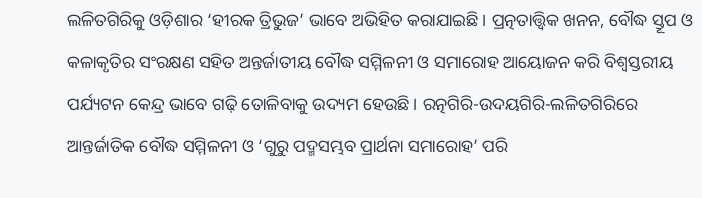ଲଳିତଗିରିକୁ ଓଡ଼ିଶାର ‘ହୀରକ ତ୍ରିଭୁଜ’ ଭାବେ ଅଭିହିତ କରାଯାଇଛି। ପ୍ରତ୍ନତାତ୍ତ୍ବିକ ଖନନ, ବୌଦ୍ଧ ସ୍ତୂପ ଓ କଳାକୃତିର ସଂରକ୍ଷଣ ସହିତ ଅନ୍ତର୍ଜାତୀୟ ବୌଦ୍ଧ ସମ୍ମିଳନୀ ଓ ସମାରୋହ ଆୟୋଜନ କରି ବିଶ୍ୱସ୍ତରୀୟ ପର୍ଯ୍ୟଟନ କେନ୍ଦ୍ର ଭାବେ ଗଢ଼ି ତୋଳିବାକୁ ଉଦ୍ୟମ ହେଉଛି। ରତ୍ନଗିରି-ଉଦୟଗିରି-ଲଳିତଗିରିରେ ଆନ୍ତର୍ଜାତିକ ବୌଦ୍ଧ ସମ୍ମିଳନୀ ଓ ‘ଗୁରୁ ପଦ୍ମସମ୍ଭବ ପ୍ରାର୍ଥନା ସମାରୋହ’ ପରି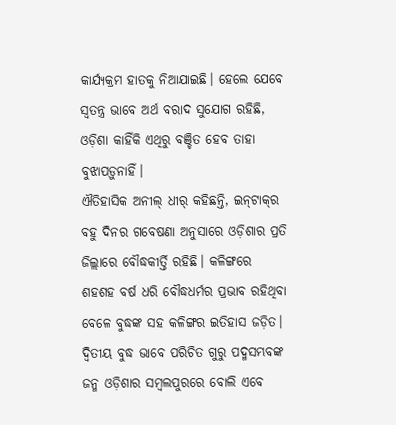କାର୍ଯ୍ୟକ୍ରମ ହାତକୁ ନିଆଯାଇଛି। ହେଲେ ଯେବେ ସ୍ବତନ୍ତ୍ର ଭାବେ ଅର୍ଥ ବରାଦ ସୁଯୋଗ ରହିଛି, ଓଡ଼ିଶା କାହିଁକି ଏଥିରୁ ବଞ୍ଚିତ ହେବ ତାହା ବୁଝାପଡ଼ୁନାହିଁ।
ଐତିହାସିକ ଅନୀଲ୍‌ ଧୀର୍‌ କହିଛନ୍ତି, ଇନ୍‌ଟାକ୍‌ର ବହୁ ଦିନର ଗବେଷଣା ଅନୁସାରେ ଓଡ଼ିଶାର ପ୍ରତି ଜିଲ୍ଲାରେ ବୌଦ୍ଧକୀର୍ତ୍ତି ରହିଛି। କଳିଙ୍ଗରେ ଶହଶହ ବର୍ଷ ଧରି ବୌଦ୍ଧଧର୍ମର ପ୍ରଭାବ ରହିଥିବା ବେଳେ ବୁଦ୍ଧଙ୍କ ସହ କଳିଙ୍ଗର ଇତିହାସ ଜଡ଼ିତ। ଦ୍ବିତୀୟ ବୁଦ୍ଧ ଭାବେ ପରିଚିତ ଗୁରୁ ପଦ୍ମସମ୍ଭବଙ୍କ ଜନ୍ମ ଓଡ଼ିଶାର ସମ୍ବଲପୁରରେ ବୋଲି ଏବେ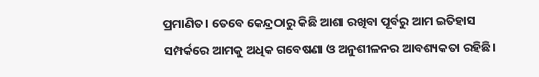ପ୍ରମାଣିତ। ତେବେ କେନ୍ଦ୍ରଠାରୁ କିଛି ଆଶା ରଖିବା ପୂର୍ବରୁ ଆମ ଇତିହାସ ସମ୍ପର୍କରେ ଆମକୁ ଅଧିକ ଗବେଷଣା ଓ ଅନୁଶୀଳନର ଆବଶ୍ୟକତା ରହିଛି।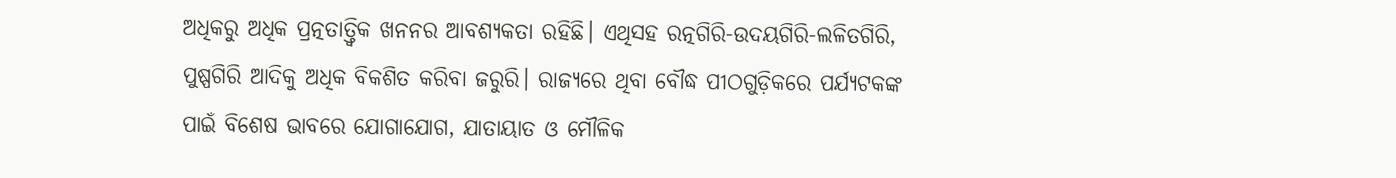ଅଧିକରୁ ଅଧିକ ପ୍ରତ୍ନତାତ୍ତ୍ବିକ ଖନନର ଆବଶ୍ୟକତା ରହିଛି। ଏଥିସହ ରତ୍ନଗିରି-ଉଦୟଗିରି-ଲଳିତଗିରି, ପୁଷ୍ପଗିରି ଆଦିକୁ ଅଧିକ ବିକଶିତ କରିବା ଜରୁରି। ରାଜ୍ୟରେ ଥିବା ବୌଦ୍ଧ ପୀଠଗୁଡ଼ିକରେ ପର୍ଯ୍ୟଟକଙ୍କ ପାଇଁ ବିଶେଷ ଭାବରେ ଯୋଗାଯୋଗ, ଯାତାୟାତ ଓ ମୌଳିକ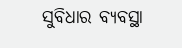ସୁବିଧାର ବ୍ୟବସ୍ଥା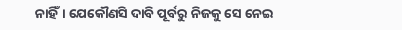ନାହିଁ। ଯେକୌଣସି ଦାବି ପୂର୍ବରୁ ନିଜକୁ ସେ ନେଇ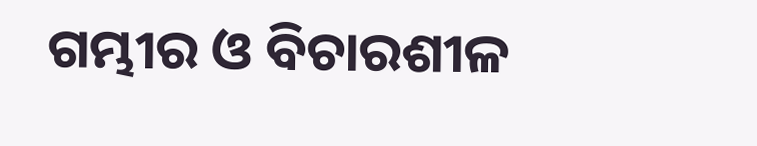ଗମ୍ଭୀର ଓ ବିଚାରଶୀଳ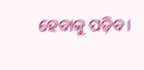ହେବାକୁ ପଡ଼ିବ।